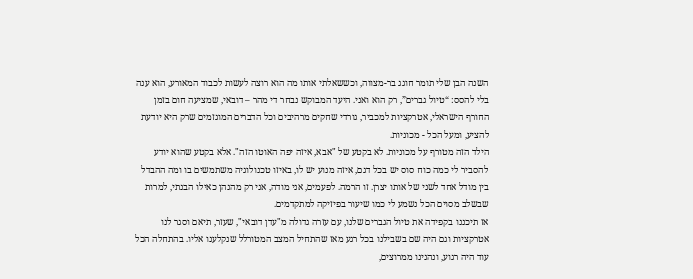השנה הבן שלי תומר חוגג בר-מצווה, וכששאלתי אותו מה הוא רוצה לעשות לכבוד המאורע, הוא ענה בלי להסס: “טיול גברים”, רק הוא ואני. היעד המבוקש נבחר די מהר – דובאי, שמציעה חום בזמן החורף הישראלי, אטרקציות למכביר, גורדי שחקים מרהיבים וכל הדברים המוגזמים שרק היא יודעת להציע, ומעל הכל - מכוניות.
הילד הזה מטורף על מכוניות. לא בקטע של "אבא, איזה יפה האוטו הזה". אלא בקטע שהוא יודע להסביר לי כמה כוח סוס יש בכל דגם, איזה מנוע יש לו, באיזו טכנולוגיה משתמשים בו ומה ההבדל בין מודל אחד לשני של אותו יצרן. זו הרמה. לפעמים, אני מודה, אני רק מהנהן כאילו הבנתי, למרות שבשלב מסוים הכל נשמע לי כמו שיעור בפיזיקה למתקדמים.
אז תיכננו בקפידה את טיול הגברים שלנו, עם עזרה גדולה מ"עדן דובאי", שעזר, תיאם וסגר לנו אטרקציות וגם היה שם בשבילנו בכל רגע מאז שהתחיל המצב המטורלל שנקלענו אליו. בהתחלה הכל עוד היה רגוע, ונהנינו ממרוצים,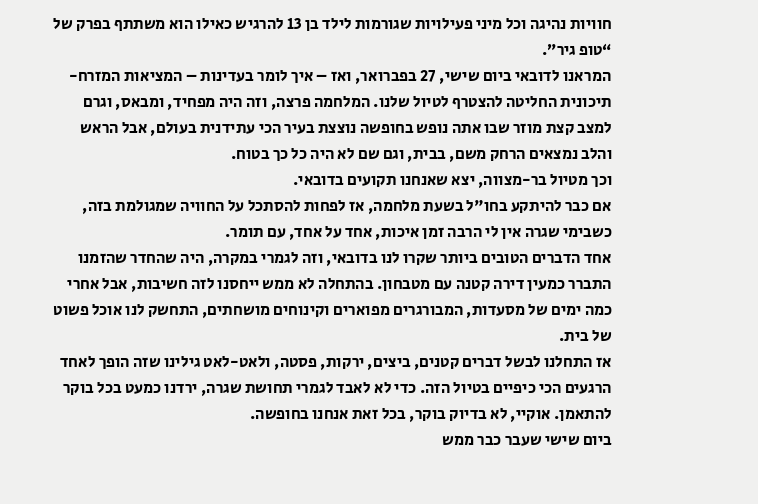חוויות נהיגה וכל מיני פעילויות שגורמות לילד בן 13 להרגיש כאילו הוא משתתף בפרק של “טופ גיר”.
המראנו לדובאי ביום שישי, 27 בפברואר, ואז – איך לומר בעדינות – המציאות המזרח-תיכונית החליטה להצטרף לטיול שלנו. המלחמה פרצה, וזה היה מפחיד, ומבאס, וגרם למצב קצת מוזר שבו אתה נופש בחופשה נוצצת בעיר הכי עתידנית בעולם, אבל הראש והלב נמצאים הרחק משם, בבית, וגם שם לא היה כל כך בטוח.
וכך מטיול בר-מצווה, יצא שאנחנו תקועים בדובאי.
אם כבר להיתקע בחו"ל בשעת מלחמה, אז לפחות להסתכל על החוויה שמגולמת בזה, כשבימי שגרה אין לי הרבה זמן איכות, אחד על אחד, עם תומר.
אחד הדברים הטובים ביותר שקרו לנו בדובאי, וזה לגמרי במקרה, היה שהחדר שהזמנו התברר כמעין דירה קטנה עם מטבחון. בהתחלה לא ממש ייחסנו לזה חשיבות, אבל אחרי כמה ימים של מסעדות, המבורגרים מפוארים וקינוחים מושחתים, התחשק לנו אוכל פשוט של בית.
אז התחלנו לבשל דברים קטנים, ביצים, ירקות, פסטה, ולאט-לאט גילינו שזה הופך לאחד הרגעים הכי כיפיים בטיול הזה. כדי לא לאבד לגמרי תחושת שגרה, ירדנו כמעט בכל בוקר להתאמן. אוקיי, לא בדיוק בוקר, בכל זאת אנחנו בחופשה.
ביום שישי שעבר כבר ממש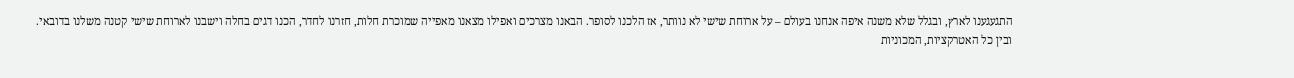התגעגענו לארץ, ובגלל שלא משנה איפה אנחנו בעולם – על ארוחת שישי לא נוותר, אז הלכנו לסופר. הבאנו מצרכים ואפילו מצאנו מאפייה שמוכרת חלות, חזרנו לחדר, הכנו דגים בחלה וישבנו לארוחת שישי קטנה משלנו בדובאי.
ובין כל האטרקציות, המכוניות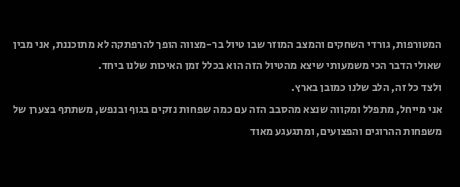המטורפות, גורדי השחקים והמצב המוזר שבו טיול בר-מצווה הופך להרפתקה לא מתוכננת, אני מבין שאולי הדבר הכי משמעותי שיצא מהטיול הזה הוא בכלל זמן האיכות שלנו ביחד.
ולצד כל זה, הלב שלנו כמובן בארץ.
אני מייחל, מתפלל ומקווה שנצא מהסבב הזה עם כמה שפחות נזקים בגוף ובנפש, משתתף בצערן של משפחות ההרוגים והפצועים, ומתגעגע מאוד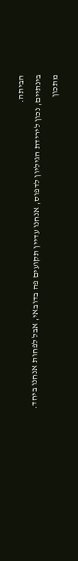הביתה.
בינתיים, נכון לירידת הגיליון לדפוס, אנחנו עדיין תקועים פה בדובאי, אבל לפחות אנחנו ביחד.
מתכון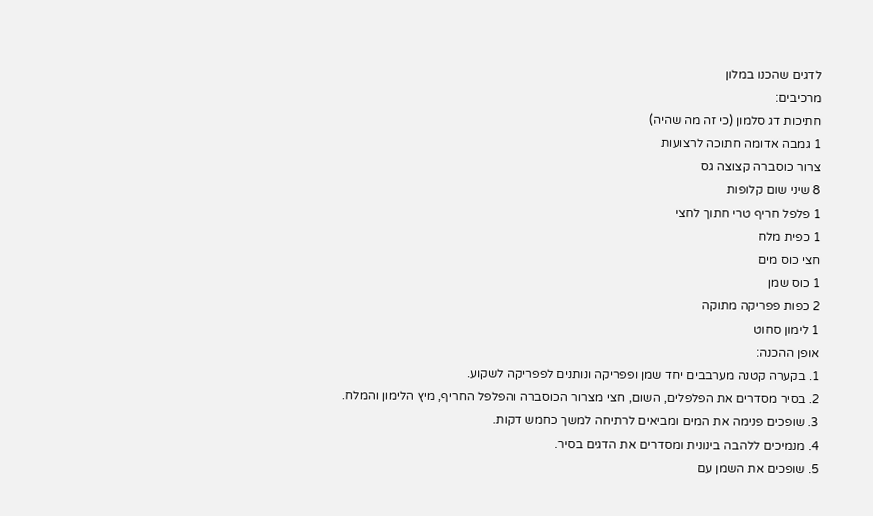לדגים שהכנו במלון
מרכיבים:
חתיכות דג סלמון (כי זה מה שהיה)
1 גמבה אדומה חתוכה לרצועות
צרור כוסברה קצוצה גס
8 שיני שום קלופות
1 פלפל חריף טרי חתוך לחצי
1 כפית מלח
חצי כוס מים
1 כוס שמן
2 כפות פפריקה מתוקה
1 לימון סחוט
אופן ההכנה:
1. בקערה קטנה מערבבים יחד שמן ופפריקה ונותנים לפפריקה לשקוע.
2. בסיר מסדרים את הפלפלים, השום, חצי מצרור הכוסברה והפלפל החריף, מיץ הלימון והמלח.
3. שופכים פנימה את המים ומביאים לרתיחה למשך כחמש דקות.
4. מנמיכים ללהבה בינונית ומסדרים את הדגים בסיר.
5. שופכים את השמן עם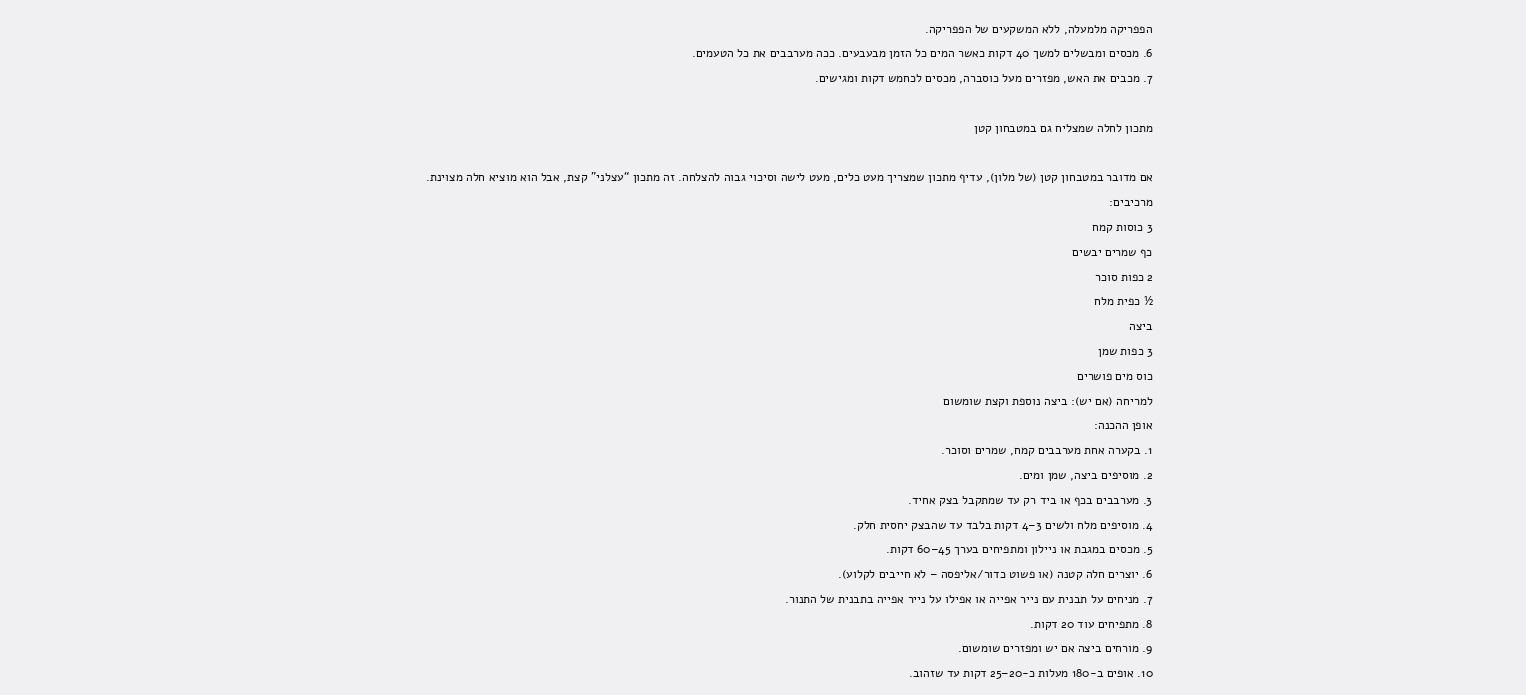הפפריקה מלמעלה, ללא המשקעים של הפפריקה.
6. מכסים ומבשלים למשך 40 דקות כאשר המים כל הזמן מבעבעים. ככה מערבבים את כל הטעמים.
7. מכבים את האש, מפזרים מעל כוסברה, מכסים לכחמש דקות ומגישים.

מתכון לחלה שמצליח גם במטבחון קטן

אם מדובר במטבחון קטן (של מלון), עדיף מתכון שמצריך מעט כלים, מעט לישה וסיכוי גבוה להצלחה. זה מתכון “עצלני" קצת, אבל הוא מוציא חלה מצוינת.
מרכיבים:
3 כוסות קמח
כף שמרים יבשים
2 כפות סוכר
½ כפית מלח
ביצה
3 כפות שמן
כוס מים פושרים
למריחה (אם יש): ביצה נוספת וקצת שומשום
אופן ההכנה:
1. בקערה אחת מערבבים קמח, שמרים וסוכר.
2. מוסיפים ביצה, שמן ומים.
3. מערבבים בכף או ביד רק עד שמתקבל בצק אחיד.
4. מוסיפים מלח ולשים 3–4 דקות בלבד עד שהבצק יחסית חלק.
5. מכסים במגבת או ניילון ומתפיחים בערך 45–60 דקות.
6. יוצרים חלה קטנה (או פשוט כדור/אליפסה – לא חייבים לקלוע).
7. מניחים על תבנית עם נייר אפייה או אפילו על נייר אפייה בתבנית של התנור.
8. מתפיחים עוד 20 דקות.
9. מורחים ביצה אם יש ומפזרים שומשום.
10. אופים ב-180 מעלות כ-20–25 דקות עד שזהוב.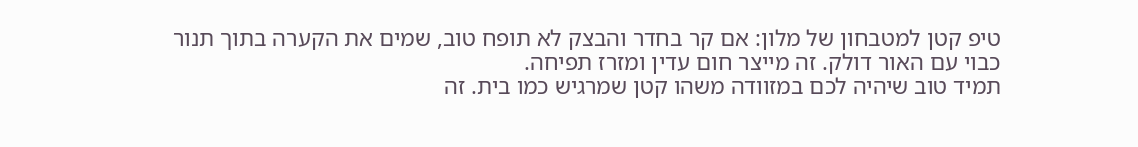טיפ קטן למטבחון של מלון: אם קר בחדר והבצק לא תופח טוב, שמים את הקערה בתוך תנור כבוי עם האור דולק. זה מייצר חום עדין ומזרז תפיחה.
תמיד טוב שיהיה לכם במזוודה משהו קטן שמרגיש כמו בית. זה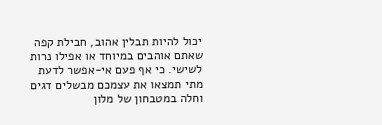יכול להיות תבלין אהוב, חבילת קפה שאתם אוהבים במיוחד או אפילו נרות לשישי. כי אף פעם אי-אפשר לדעת מתי תמצאו את עצמכם מבשלים דגים וחלה במטבחון של מלון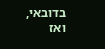בדובאי, ואז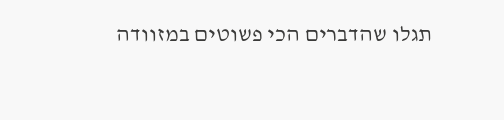תגלו שהדברים הכי פשוטים במזוודה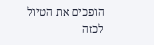הופכים את הטיול לכזה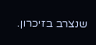שנצרב בזיכרון.